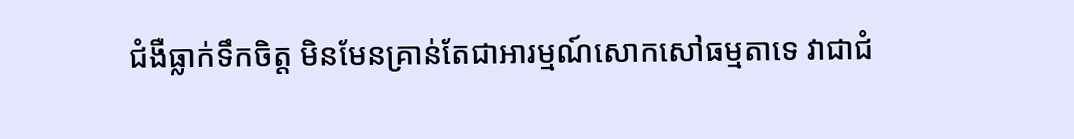ជំងឺធ្លាក់ទឹកចិត្ត មិនមែនគ្រាន់តែជាអារម្មណ៍សោកសៅធម្មតាទេ វាជាជំ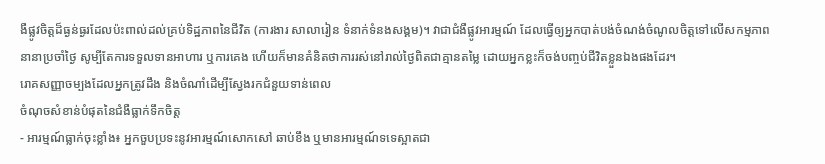ងឺផ្លូវចិត្តដ៏ធ្ងន់ធ្ងរដែលប៉ះពាល់ដល់គ្រប់ទិដ្ឋភាពនៃជីវិត (ការងារ សាលារៀន ទំនាក់ទំនងសង្គម)។ វាជាជំងឺផ្លូវអារម្មណ៍ ដែលធ្វើឲ្យអ្នកបាត់បង់ចំណង់ចំណូលចិត្តទៅលើសកម្មភាពនានាប្រចាំថ្ងៃ សូម្បីតែការទទួលទានអាហារ ឬការគេង ហើយក៏មានគំនិតថាការរស់នៅរាល់ថ្ងៃពិតជាគ្មានតម្លៃ ដោយអ្នកខ្លះក៏ចង់បញ្ចប់ជីវិតខ្លួនឯងផងដែរ។
រោគសញ្ញាចម្បងដែលអ្នកត្រូវដឹង និងចំណាំដើម្បីស្វែងរកជំនួយទាន់ពេល
ចំណុចសំខាន់បំផុតនៃជំងឺធ្លាក់ទឹកចិត្ត
- អារម្មណ៍ធ្លាក់ចុះខ្លាំង៖ អ្នកចួបប្រទះនូវអារម្មណ៍សោកសៅ ឆាប់ខឹង ឬមានអារម្មណ៍ទទេស្អាតជា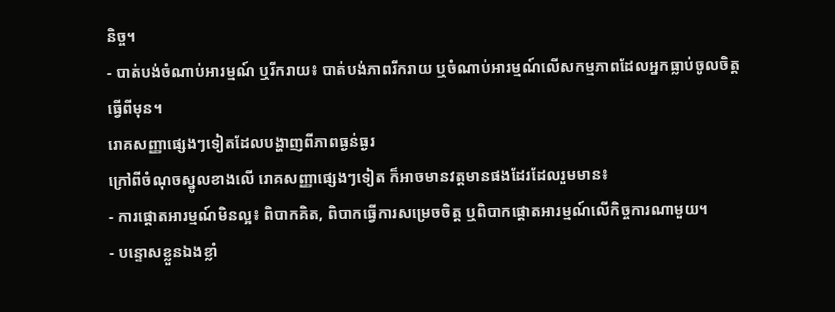និច្ច។
- បាត់បង់ចំណាប់អារម្មណ៍ ឬរីករាយ៖ បាត់បង់ភាពរីករាយ ឬចំណាប់អារម្មណ៍លើសកម្មភាពដែលអ្នកធ្លាប់ចូលចិត្តធ្វើពីមុន។
រោគសញ្ញាផ្សេងៗទៀតដែលបង្ហាញពីភាពធ្ងន់ធ្ងរ
ក្រៅពីចំណុចស្នូលខាងលើ រោគសញ្ញាផ្សេងៗទៀត ក៏អាចមានវត្តមានផងដែរដែលរួមមាន៖
- ការផ្តោតអារម្មណ៍មិនល្អ៖ ពិបាកគិត, ពិបាកធ្វើការសម្រេចចិត្ត ឬពិបាកផ្តោតអារម្មណ៍លើកិច្ចការណាមួយ។
- បន្ទោសខ្លួនឯងខ្លាំ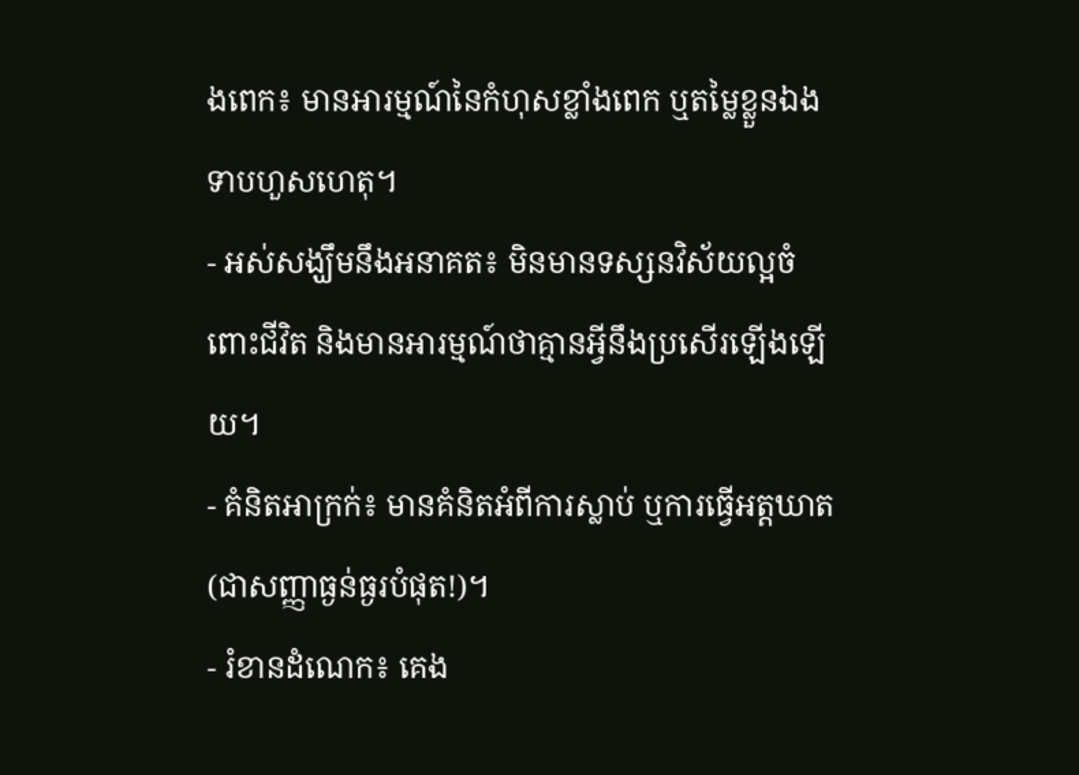ងពេក៖ មានអារម្មណ៍នៃកំហុសខ្លាំងពេក ឬតម្លៃខ្លួនឯងទាបហួសហេតុ។
- អស់សង្ឃឹមនឹងអនាគត៖ មិនមានទស្សនវិស័យល្អចំពោះជីវិត និងមានអារម្មណ៍ថាគ្មានអ្វីនឹងប្រសើរឡើងឡើយ។
- គំនិតអាក្រក់៖ មានគំនិតអំពីការស្លាប់ ឬការធ្វើអត្តឃាត (ជាសញ្ញាធ្ងន់ធ្ងរបំផុត!)។
- រំខានដំណេក៖ គេង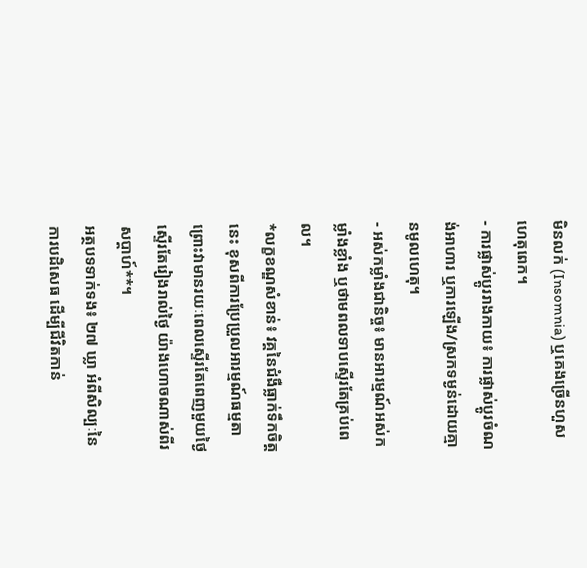មិនលក់ (Insomnia) ឬគេងច្រើនហួសហេតុពេក។
- ការផ្លាស់ប្តូររាងកាយ៖ ការផ្លាស់ប្តូរចំណង់អាហារ ឬការឡើង/ស្រកទម្ងន់ដោយគ្មានមូលហេតុ។
- អស់កម្លាំងជានិច្ច៖ មានអារម្មណ៍អស់កម្លាំងខ្លាំង ឬថាមពលទាបស្ទើរតែគ្រប់ពេល។
*លក្ខខណ្ឌសំខាន់៖ វគ្គនៃជំងឺធ្លាក់ទឹកចិត្តនេះ ខុសពីការប្រែប្រួលអារម្មណ៍ធម្មតា ព្រោះវាមានរយៈពេលស្ទើរតែពេញមួយថ្ងៃ ស្ទើរតែរៀងរាល់ថ្ងៃ យ៉ាងហោចណាស់ពីរសប្ដាហ៍**។
អត្ថបទទាក់ទង៖ ២៧ ឃ្លា អំពីសិល្បៈនៃការបដិសេធ ដើម្បីជីវិតកាន់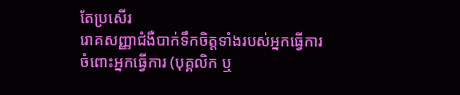តែប្រសើរ
រោគសញ្ញាជំងឺបាក់ទឹកចិត្តទាំងរបស់អ្នកធ្វើការ
ចំពោះអ្នកធ្វើការ (បុគ្គលិក ឬ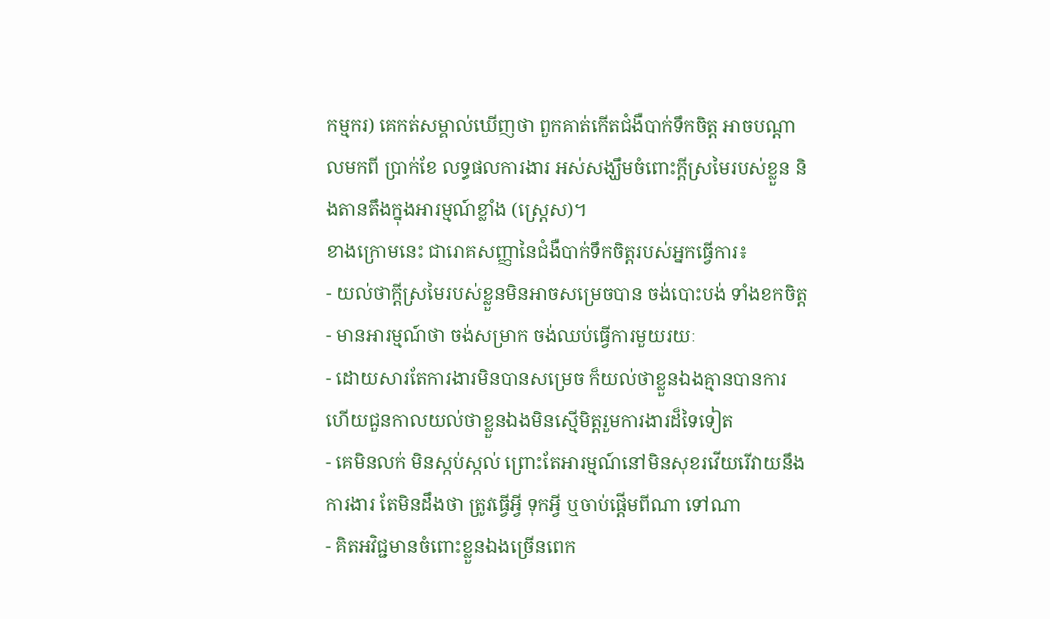កម្មករ) គេកត់សម្គាល់ឃើញថា ពួកគាត់កើតជំងឺបាក់ទឹកចិត្ត អាចបណ្ដាលមកពី ប្រាក់ខែ លទ្ធផលការងារ អស់សង្ឃឹមចំពោះក្ដីស្រមៃរបស់ខ្លួន និងតានតឹងក្នុងអារម្មណ៍ខ្លាំង (ស្រ្តេស)។
ខាងក្រោមនេះ ជារោគសញ្ញានៃជំងឺបាក់ទឹកចិត្តរបស់អ្នកធ្វើការ៖
- យល់ថាក្ដីស្រមៃរបស់ខ្លួនមិនអាចសម្រេចបាន ចង់បោះបង់ ទាំងខកចិត្ត
- មានអារម្មណ៍ថា ចង់សម្រាក ចង់ឈប់ធ្វើការមួយរយៈ
- ដោយសារតែការងារមិនបានសម្រេច ក៏យល់ថាខ្លួនឯងគ្មានបានការ ហើយជួនកាលយល់ថាខ្លួនឯងមិនស្មើមិត្តរួមការងារដ៏ទៃទៀត
- គេមិនលក់ មិនស្កប់ស្កល់ ព្រោះតែអារម្មណ៍នៅមិនសុខរវើយរើវាយនឹងការងារ តែមិនដឹងថា ត្រូវធ្វើអ្វី ទុកអ្វី ឬចាប់ផ្ដើមពីណា ទៅណា
- គិតអវិជ្ជមានចំពោះខ្លួនឯងច្រើនពេក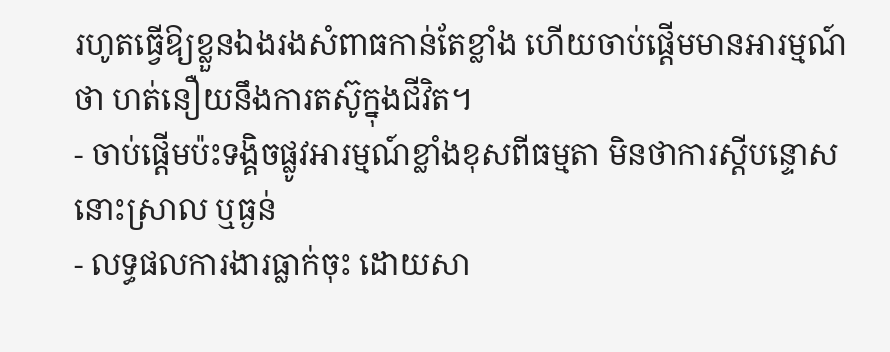រហូតធ្វើឱ្យខ្លួនឯងរងសំពាធកាន់តែខ្លាំង ហើយចាប់ផ្ដើមមានអារម្មណ៍ថា ហត់នឿយនឹងការតស៊ូក្នុងជីវិត។
- ចាប់ផ្ដើមប៉ះទង្គិចផ្លូវអារម្មណ៍ខ្លាំងខុសពីធម្មតា មិនថាការស្ដីបន្ទោសនោះស្រាល ឬធ្ងន់
- លទ្ធផលការងារធ្លាក់ចុះ ដោយសា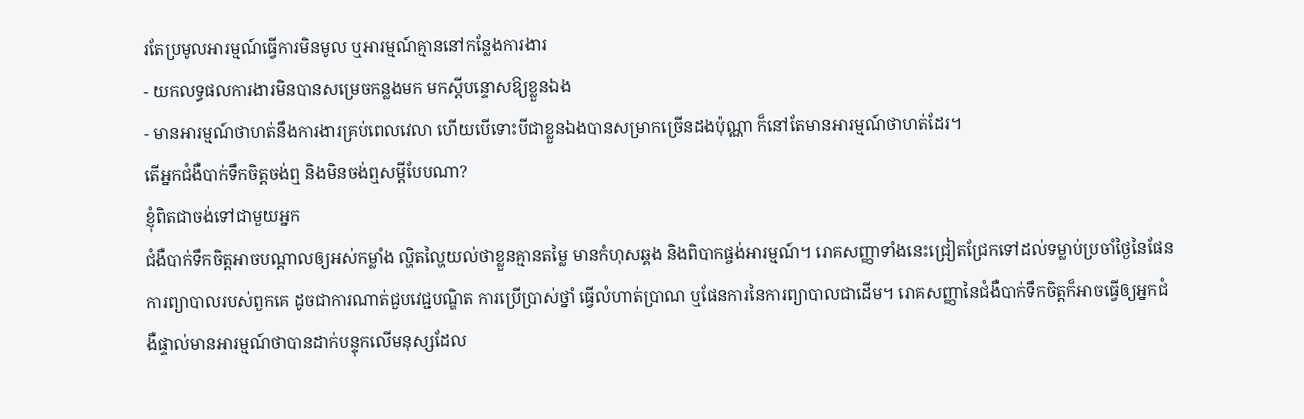រតែប្រមូលអារម្មណ៍ធ្វើការមិនមូល ឬអារម្មណ៍គ្មាននៅកន្លែងការងារ
- យកលទ្ធផលការងារមិនបានសម្រេចកន្លងមក មកស្ដីបន្ទោសឱ្យខ្លួនឯង
- មានអារម្មណ៍ថាហត់នឹងការងារគ្រប់ពេលវេលា ហើយបើទោះបីជាខ្លួនឯងបានសម្រាកច្រើនដងប៉ុណ្ណា ក៏នៅតែមានអារម្មណ៍ថាហត់ដែរ។
តើអ្នកជំងឺបាក់ទឹកចិត្តចង់ឮ និងមិនចង់ឮសម្តីបែបណា?
ខ្ញុំពិតជាចង់ទៅជាមួយអ្នក
ជំងឺបាក់ទឹកចិត្តអាចបណ្តាលឲ្យអស់កម្លាំង ល្ហិតល្ហៃយល់ថាខ្លួនគ្មានតម្លៃ មានកំហុសឆ្គង និងពិបាកផ្ចង់អារម្មណ៍។ រោគសញ្ញាទាំងនេះជ្រៀតជ្រែកទៅដល់ទម្លាប់ប្រចាំថ្ងៃនៃផែនការព្យាបាលរបស់ពួកគេ ដូចជាការណាត់ជួបវេជ្ជបណ្ឌិត ការប្រើប្រាស់ថ្នាំ ធ្វើលំហាត់ប្រាណ ឬផែនការនៃការព្យាបាលជាដើម។ រោគសញ្ញានៃជំងឺបាក់ទឹកចិត្តក៏អាចធ្វើឲ្យអ្នកជំងឺផ្ទាល់មានអារម្មណ៍ថាបានដាក់បន្ទុកលើមនុស្សដែល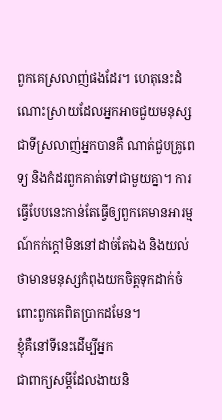ពួកគេស្រលាញ់ផងដែរ។ ហេតុនេះដំណោះស្រាយដែលអ្នកអាចជួយមនុស្សជាទីស្រលាញ់អ្នកបានគឺ ណាត់ជួបគ្រូពេទ្យ និងកំដរពួកគាត់ទៅជាមួយគ្នា។ ការធ្វើបែបនេះកាន់តែធ្វើឲ្យពួកគេមានអារម្មណ៍កក់ក្តៅមិននៅដាច់តែឯង និងយល់ថាមានមនុស្សកំពុងយកចិត្តទុកដាក់ចំពោះពួកគេពិតប្រាកដមែន។
ខ្ញុំគឺនៅទីនេះដើម្បីអ្នក
ជាពាក្យសម្តីដែលងាយនិ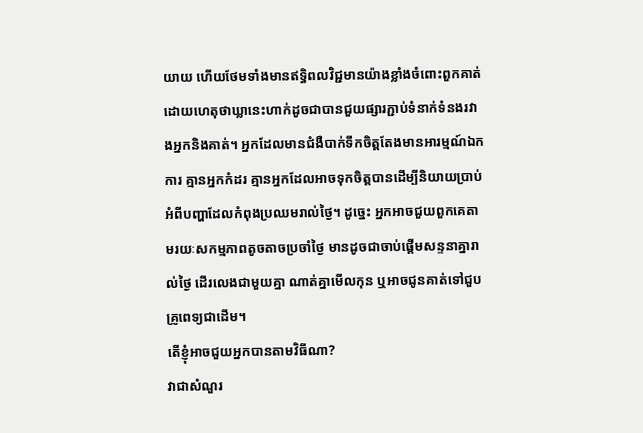យាយ ហើយថែមទាំងមានឥទ្ធិពលវិជ្ជមានយ៉ាងខ្លាំងចំពោះពួកគាត់ ដោយហេតុថាឃ្លានេះហាក់ដូចជាបានជួយផ្សារភ្ជាប់ទំនាក់ទំនងរវាងអ្នកនិងគាត់។ អ្នកដែលមានជំងឺបាក់ទឹកចិត្តតែងមានអារម្មណ៍ឯកការ គ្មានអ្នកកំដរ គ្មានអ្នកដែលអាចទុកចិត្តបានដើម្បីនិយាយប្រាប់អំពីបញ្ហាដែលកំពុងប្រឈមរាល់ថ្ងៃ។ ដូច្នេះ អ្នកអាចជួយពួកគេតាមរយៈសកម្មភាពតូចតាចប្រចាំថ្ងៃ មានដូចជាចាប់ផ្តើមសន្ទនាគ្នារាល់ថ្ងៃ ដើរលេងជាមួយគ្នា ណាត់គ្នាមើលកុន ឬអាចជូនគាត់ទៅជួបគ្រូពេទ្យជាដើម។
តើខ្ញុំអាចជួយអ្នកបានតាមវិធីណា?
វាជាសំណួរ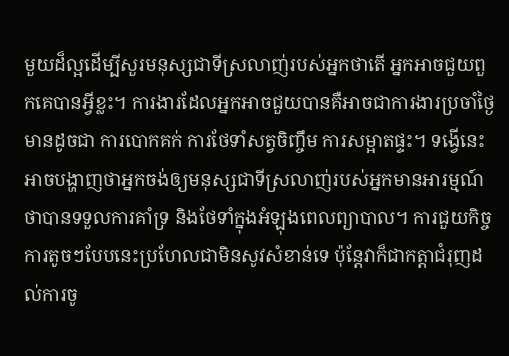មួយដ៏ល្អដើម្បីសួរមនុស្សជាទីស្រលាញ់របស់អ្នកថាតើ អ្នកអាចជួយពួកគេបានអ្វីខ្លះ។ ការងារដែលអ្នកអាចជួយបានគឺអាចជាការងារប្រចាំថ្ងៃមានដូចជា ការបោកគក់ ការថែទាំសត្វចិញ្ចឹម ការសម្អាតផ្ទះ។ ទង្វើនេះអាចបង្ហាញថាអ្នកចង់ឲ្យមនុស្សជាទីស្រលាញ់របស់អ្នកមានអារម្មណ៍ថាបានទទួលការគាំទ្រ និងថែទាំក្នុងអំឡុងពេលព្យាបាល។ ការជួយកិច្ចការតូចៗបែបនេះប្រហែលជាមិនសូវសំខាន់ទេ ប៉ុន្តែវាក៏ជាកត្តាជំរុញដល់ការចូ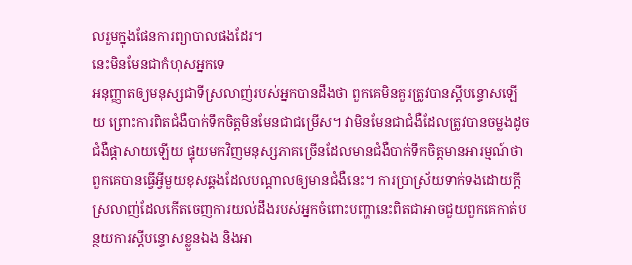លរួមក្នុងផែនការព្យាបាលផងដែរ។
នេះមិនមែនជាកំហុសអ្នកទេ
អនុញ្ញាតឲ្យមនុស្សជាទីស្រលាញ់របស់អ្នកបានដឹងថា ពួកគេមិនគួរត្រូវបានស្តីបន្ទោសឡើយ ព្រោះការពិតជំងឺបាក់ទឹកចិត្តមិនមែនជាជម្រើស។ វាមិនមែនជាជំងឺដែលត្រូវបានចម្លងដូចជំងឺផ្តាសាយឡើយ ផ្ទុយមកវិញមនុស្សភាគច្រើនដែលមានជំងឺបាក់ទឹកចិត្តមានអារម្មណ៍ថាពួកគេបានធ្វើអ្វីមួយខុសឆ្គងដែលបណ្តាលឲ្យមានជំងឺនេះ។ ការប្រាស្រ័យទាក់ទងដោយក្ដីស្រលាញ់ដែលកើតចេញការយល់ដឹងរបស់អ្នកចំពោះបញ្ហានេះពិតជាអាចជួយពួកគេកាត់បន្ថយការស្តីបន្ទោសខ្លួនឯង និងអា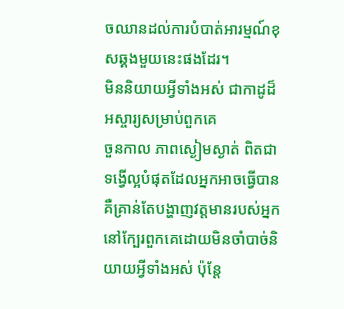ចឈានដល់ការបំបាត់អារម្មណ៍ខុសឆ្គងមួយនេះផងដែរ។
មិននិយាយអ្វីទាំងអស់ ជាកាដូដ៏អស្ចារ្យសម្រាប់ពួកគេ
ចួនកាល ភាពស្ងៀមស្ងាត់ ពិតជាទង្វើល្អបំផុតដែលអ្នកអាចធ្វើបាន គឺគ្រាន់តែបង្ហាញវត្តមានរបស់អ្នកនៅក្បែរពួកគេដោយមិនចាំបាច់និយាយអ្វីទាំងអស់ ប៉ុន្តែ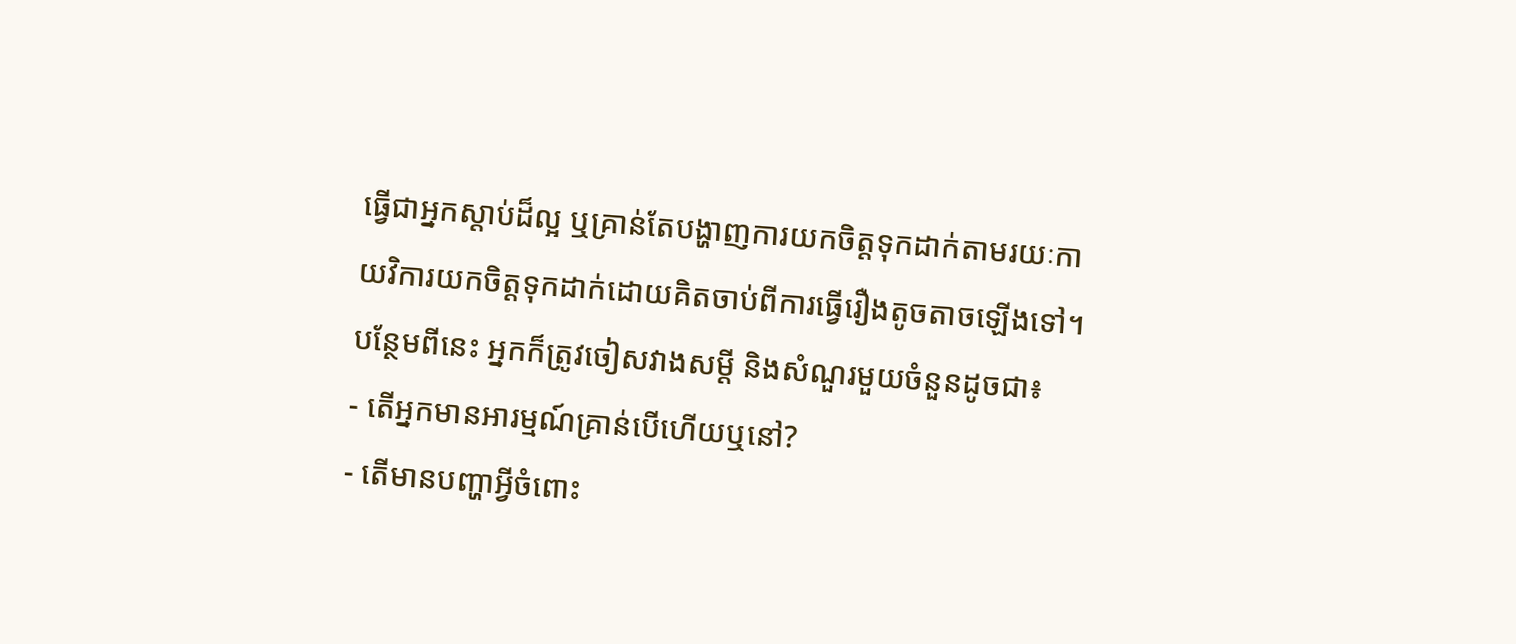ធ្វើជាអ្នកស្តាប់ដ៏ល្អ ឬគ្រាន់តែបង្ហាញការយកចិត្តទុកដាក់តាមរយៈកាយវិការយកចិត្តទុកដាក់ដោយគិតចាប់ពីការធ្វើរឿងតូចតាចឡើងទៅ។
បន្ថែមពីនេះ អ្នកក៏ត្រូវចៀសវាងសម្តី និងសំណួរមួយចំនួនដូចជា៖
- តើអ្នកមានអារម្មណ៍គ្រាន់បើហើយឬនៅ?
- តើមានបញ្ហាអ្វីចំពោះ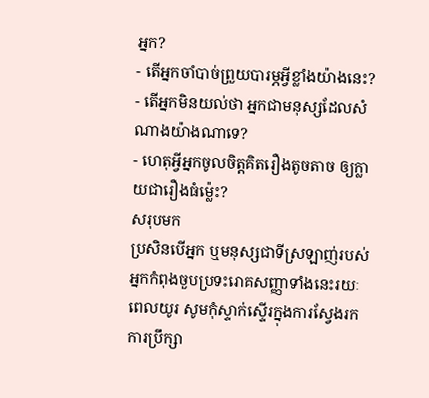អ្នក?
- តើអ្នកចាំបាច់ព្រួយបារម្ភអ្វីខ្លាំងយ៉ាងនេះ?
- តើអ្នកមិនយល់ថា អ្នកជាមនុស្សដែលសំណាងយ៉ាងណាទេ?
- ហេតុអ្វីអ្នកចូលចិត្តគិតរឿងតូចតាច ឲ្យក្លាយជារឿងធំម្ល៉េះ?
សរុបមក
ប្រសិនបើអ្នក ឬមនុស្សជាទីស្រឡាញ់របស់អ្នកកំពុងចួបប្រទះរោគសញ្ញាទាំងនេះរយៈពេលយូរ សូមកុំស្ទាក់ស្ទើរក្នុងការស្វែងរកការប្រឹក្សា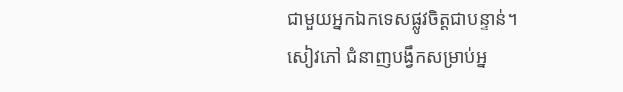ជាមួយអ្នកឯកទេសផ្លូវចិត្តជាបន្ទាន់។
សៀវភៅ ជំនាញបង្វឹកសម្រាប់អ្ន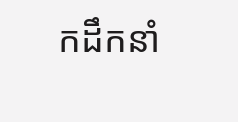កដឹកនាំ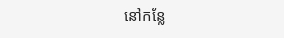នៅកន្លែ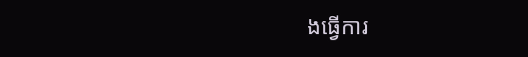ងធ្វើការ